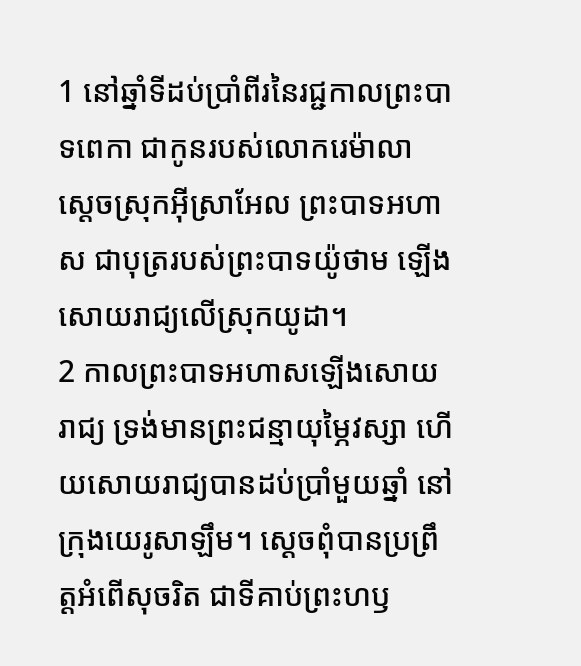1 នៅឆ្នាំទីដប់ប្រាំពីរនៃរជ្ជកាលព្រះបាទពេកា ជាកូនរបស់លោករេម៉ាលា ស្ដេចស្រុកអ៊ីស្រាអែល ព្រះបាទអហាស ជាបុត្ររបស់ព្រះបាទយ៉ូថាម ឡើងសោយរាជ្យលើស្រុកយូដា។
2 កាលព្រះបាទអហាសឡើងសោយរាជ្យ ទ្រង់មានព្រះជន្មាយុម្ភៃវស្សា ហើយសោយរាជ្យបានដប់ប្រាំមួយឆ្នាំ នៅក្រុងយេរូសាឡឹម។ ស្ដេចពុំបានប្រព្រឹត្តអំពើសុចរិត ជាទីគាប់ព្រះហឫ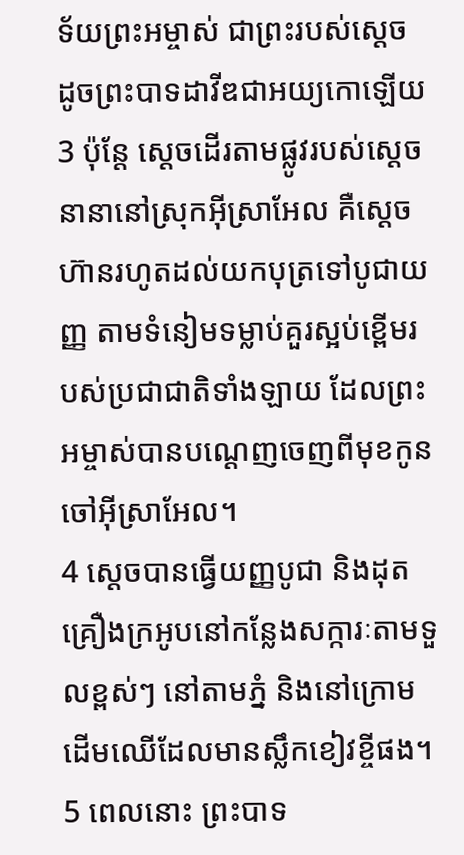ទ័យព្រះអម្ចាស់ ជាព្រះរបស់ស្ដេច ដូចព្រះបាទដាវីឌជាអយ្យកោឡើយ
3 ប៉ុន្តែ ស្ដេចដើរតាមផ្លូវរបស់ស្ដេចនានានៅស្រុកអ៊ីស្រាអែល គឺស្ដេចហ៊ានរហូតដល់យកបុត្រទៅបូជាយញ្ញ តាមទំនៀមទម្លាប់គួរស្អប់ខ្ពើមរបស់ប្រជាជាតិទាំងឡាយ ដែលព្រះអម្ចាស់បានបណ្ដេញចេញពីមុខកូនចៅអ៊ីស្រាអែល។
4 ស្ដេចបានធ្វើយញ្ញបូជា និងដុតគ្រឿងក្រអូបនៅកន្លែងសក្ការៈតាមទួលខ្ពស់ៗ នៅតាមភ្នំ និងនៅក្រោមដើមឈើដែលមានស្លឹកខៀវខ្ចីផង។
5 ពេលនោះ ព្រះបាទ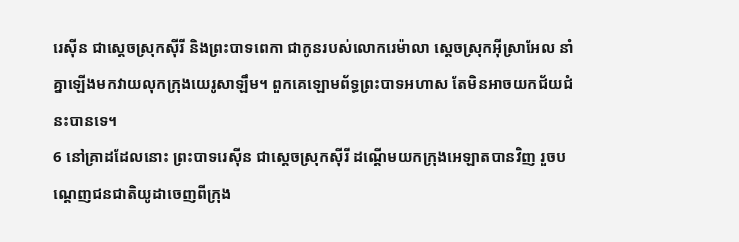រេស៊ីន ជាស្ដេចស្រុកស៊ីរី និងព្រះបាទពេកា ជាកូនរបស់លោករេម៉ាលា ស្ដេចស្រុកអ៊ីស្រាអែល នាំគ្នាឡើងមកវាយលុកក្រុងយេរូសាឡឹម។ ពួកគេឡោមព័ទ្ធព្រះបាទអហាស តែមិនអាចយកជ័យជំនះបានទេ។
6 នៅគ្រាដដែលនោះ ព្រះបាទរេស៊ីន ជាស្ដេចស្រុកស៊ីរី ដណ្ដើមយកក្រុងអេឡាតបានវិញ រួចបណ្ដេញជនជាតិយូដាចេញពីក្រុង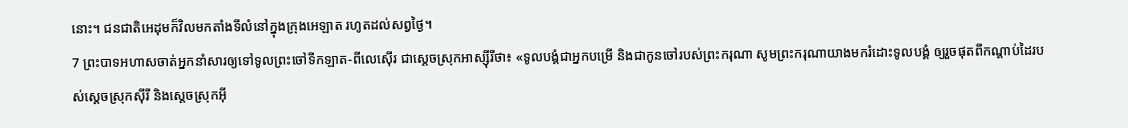នោះ។ ជនជាតិអេដុមក៏វិលមកតាំងទីលំនៅក្នុងក្រុងអេឡាត រហូតដល់សព្វថ្ងៃ។
7 ព្រះបាទអហាសចាត់អ្នកនាំសារឲ្យទៅទូលព្រះចៅទីកឡាត-ពីលេស៊ើរ ជាស្ដេចស្រុកអាស្ស៊ីរីថា៖ «ទូលបង្គំជាអ្នកបម្រើ និងជាកូនចៅរបស់ព្រះករុណា សូមព្រះករុណាយាងមករំដោះទូលបង្គំ ឲ្យរួចផុតពីកណ្ដាប់ដៃរបស់ស្ដេចស្រុកស៊ីរី និងស្ដេចស្រុកអ៊ី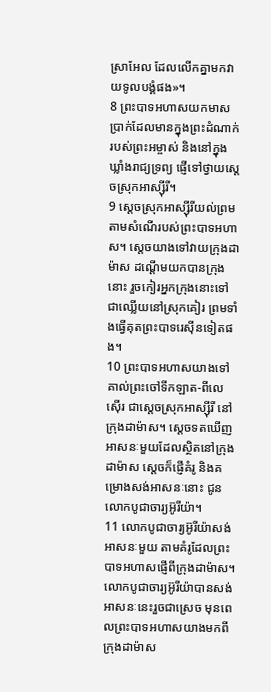ស្រាអែល ដែលលើកគ្នាមកវាយទូលបង្គំផង»។
8 ព្រះបាទអហាសយកមាស ប្រាក់ដែលមានក្នុងព្រះដំណាក់របស់ព្រះអម្ចាស់ និងនៅក្នុងឃ្លាំងរាជ្យទ្រព្យ ផ្ញើទៅថ្វាយស្ដេចស្រុកអាស្ស៊ីរី។
9 ស្ដេចស្រុកអាស្ស៊ីរីយល់ព្រមតាមសំណើរបស់ព្រះបាទអហាស។ ស្ដេចយាងទៅវាយក្រុងដាម៉ាស ដណ្ដើមយកបានក្រុងនោះ រួចកៀរអ្នកក្រុងនោះទៅជាឈ្លើយនៅស្រុកគៀរ ព្រមទាំងធ្វើគុតព្រះបាទរេស៊ីនទៀតផង។
10 ព្រះបាទអហាសយាងទៅគាល់ព្រះចៅទីកឡាត-ពីលេស៊ើរ ជាស្ដេចស្រុកអាស្ស៊ីរី នៅក្រុងដាម៉ាស។ ស្ដេចទតឃើញអាសនៈមួយដែលស្ថិតនៅក្រុងដាម៉ាស ស្ដេចក៏ផ្ញើគំរូ និងគម្រោងសង់អាសនៈនោះ ជូនលោកបូជាចារ្យអ៊ូរីយ៉ា។
11 លោកបូជាចារ្យអ៊ូរីយ៉ាសង់អាសនៈមួយ តាមគំរូដែលព្រះបាទអហាសផ្ញើពីក្រុងដាម៉ាស។ លោកបូជាចារ្យអ៊ូរីយ៉ាបានសង់អាសនៈនេះរួចជាស្រេច មុនពេលព្រះបាទអហាសយាងមកពីក្រុងដាម៉ាស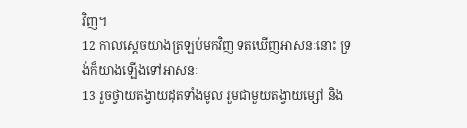វិញ។
12 កាលស្ដេចយាងត្រឡប់មកវិញ ទតឃើញអាសនៈនោះ ទ្រង់ក៏យាងឡើងទៅអាសនៈ
13 រួចថ្វាយតង្វាយដុតទាំងមូល រួមជាមួយតង្វាយម្សៅ និង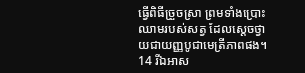ធ្វើពិធីច្រួចស្រា ព្រមទាំងប្រោះឈាមរបស់សត្វ ដែលស្ដេចថ្វាយជាយញ្ញបូជាមេត្រីភាពផង។
14 រីឯអាស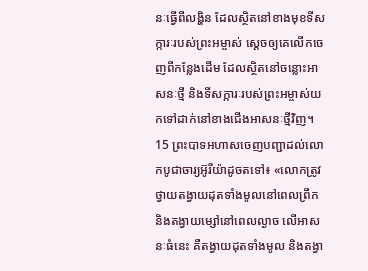នៈធ្វើពីលង្ហិន ដែលស្ថិតនៅខាងមុខទីសក្ការៈរបស់ព្រះអម្ចាស់ ស្ដេចឲ្យគេលើកចេញពីកន្លែងដើម ដែលស្ថិតនៅចន្លោះអាសនៈថ្មី និងទីសក្ការៈរបស់ព្រះអម្ចាស់យកទៅដាក់នៅខាងជើងអាសនៈថ្មីវិញ។
15 ព្រះបាទអហាសចេញបញ្ជាដល់លោកបូជាចារ្យអ៊ូរីយ៉ាដូចតទៅ៖ «លោកត្រូវថ្វាយតង្វាយដុតទាំងមូលនៅពេលព្រឹក និងតង្វាយម្សៅនៅពេលល្ងាច លើអាសនៈធំនេះ គឺតង្វាយដុតទាំងមូល និងតង្វា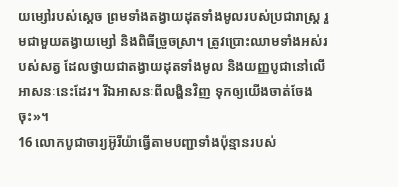យម្សៅរបស់ស្ដេច ព្រមទាំងតង្វាយដុតទាំងមូលរបស់ប្រជារាស្ត្រ រួមជាមួយតង្វាយម្សៅ និងពិធីច្រួចស្រា។ ត្រូវប្រោះឈាមទាំងអស់របស់សត្វ ដែលថ្វាយជាតង្វាយដុតទាំងមូល និងយញ្ញបូជានៅលើអាសនៈនេះដែរ។ រីឯអាសនៈពីលង្ហិនវិញ ទុកឲ្យយើងចាត់ចែងចុះ»។
16 លោកបូជាចារ្យអ៊ូរីយ៉ាធ្វើតាមបញ្ជាទាំងប៉ុន្មានរបស់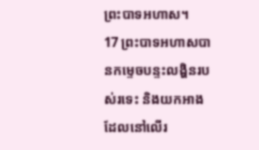ព្រះបាទអហាស។
17 ព្រះបាទអហាសបានកម្ទេចបន្ទះលង្ហិនរបស់រទេះ និងយកអាងដែលនៅលើរ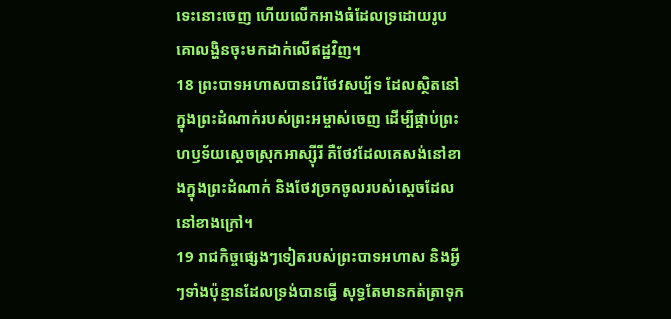ទេះនោះចេញ ហើយលើកអាងធំដែលទ្រដោយរូបគោលង្ហិនចុះមកដាក់លើឥដ្ឋវិញ។
18 ព្រះបាទអហាសបានរើថែវសប្ប័ទ ដែលស្ថិតនៅក្នុងព្រះដំណាក់របស់ព្រះអម្ចាស់ចេញ ដើម្បីផ្គាប់ព្រះហឫទ័យស្ដេចស្រុកអាស្ស៊ីរី គឺថែវដែលគេសង់នៅខាងក្នុងព្រះដំណាក់ និងថែវច្រកចូលរបស់ស្ដេចដែលនៅខាងក្រៅ។
19 រាជកិច្ចផ្សេងៗទៀតរបស់ព្រះបាទអហាស និងអ្វីៗទាំងប៉ុន្មានដែលទ្រង់បានធ្វើ សុទ្ធតែមានកត់ត្រាទុក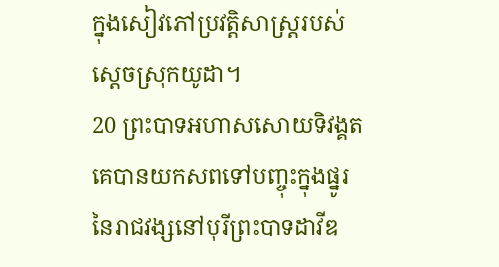ក្នុងសៀវភៅប្រវត្តិសាស្ត្ររបស់ស្ដេចស្រុកយូដា។
20 ព្រះបាទអហាសសោយទិវង្គត គេបានយកសពទៅបញ្ចុះក្នុងផ្នូរនៃរាជវង្សនៅបុរីព្រះបាទដាវីឌ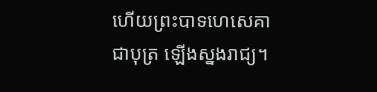ហើយព្រះបាទហេសេគា ជាបុត្រ ឡើងស្នងរាជ្យ។